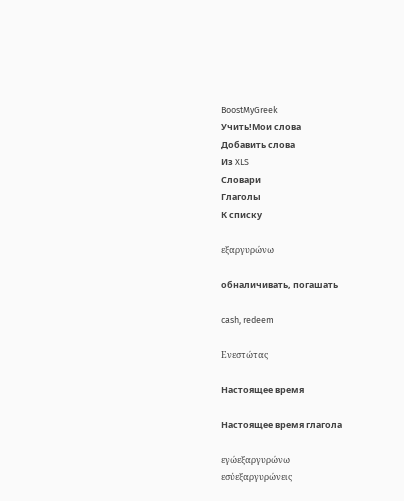BoostMyGreek
Учить!Мои слова
Добавить слова
Из XLS
Словари
Глаголы
К списку

εξαργυρώνω

обналичивать, погашать

cash, redeem

Ενεστώτας

Настоящее время

Настоящее время глагола

εγώεξαργυρώνω
εσύεξαργυρώνεις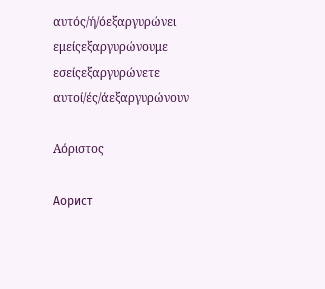αυτός/ή/όεξαργυρώνει
εμείςεξαργυρώνουμε
εσείςεξαργυρώνετε
αυτοί/ές/άεξαργυρώνουν

Αόριστος

Аорист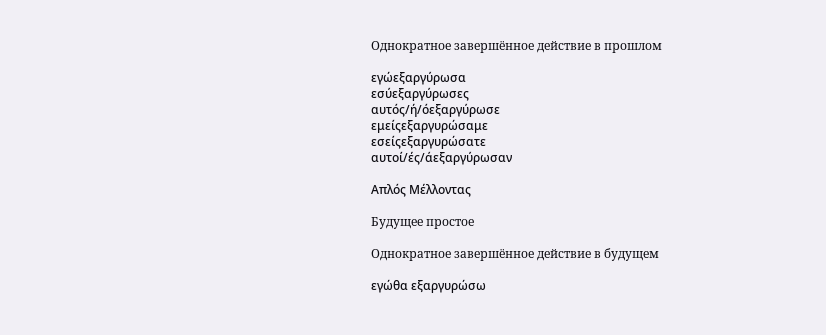Однократное завершённое действие в прошлом

εγώεξαργύρωσα
εσύεξαργύρωσες
αυτός/ή/όεξαργύρωσε
εμείςεξαργυρώσαμε
εσείςεξαργυρώσατε
αυτοί/ές/άεξαργύρωσαν

Απλός Μέλλοντας

Будущее простое

Однократное завершённое действие в будущем

εγώθα εξαργυρώσω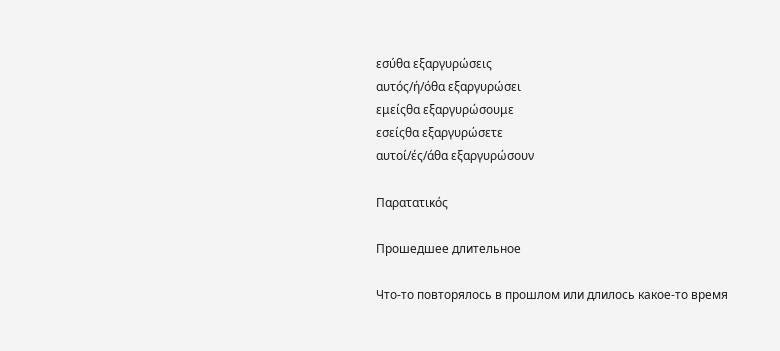εσύθα εξαργυρώσεις
αυτός/ή/όθα εξαργυρώσει
εμείςθα εξαργυρώσουμε
εσείςθα εξαργυρώσετε
αυτοί/ές/άθα εξαργυρώσουν

Παρατατικός

Прошедшее длительное

Что-то повторялось в прошлом или длилось какое-то время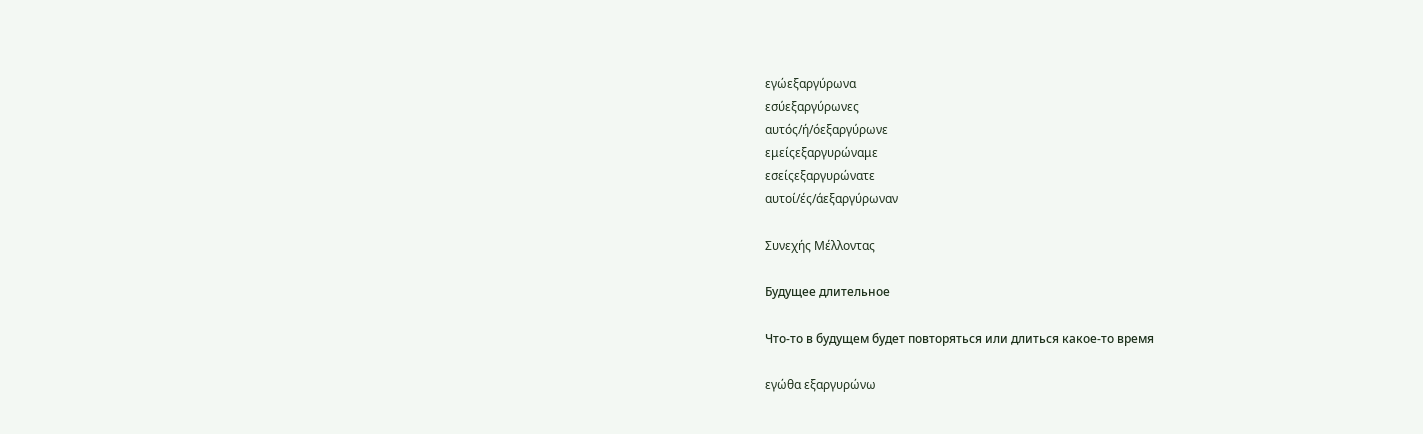εγώεξαργύρωνα
εσύεξαργύρωνες
αυτός/ή/όεξαργύρωνε
εμείςεξαργυρώναμε
εσείςεξαργυρώνατε
αυτοί/ές/άεξαργύρωναν

Συνεχής Μέλλοντας

Будущее длительное

Что-то в будущем будет повторяться или длиться какое-то время

εγώθα εξαργυρώνω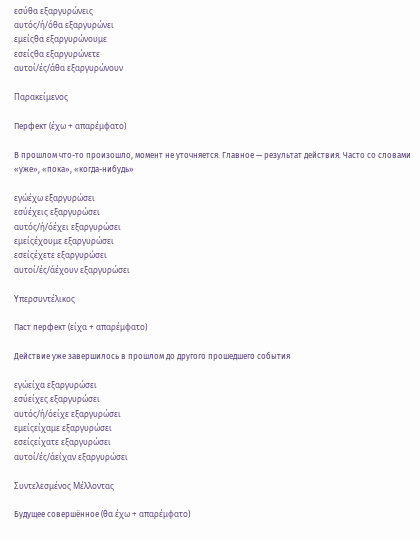εσύθα εξαργυρώνεις
αυτός/ή/όθα εξαργυρώνει
εμείςθα εξαργυρώνουμε
εσείςθα εξαργυρώνετε
αυτοί/ές/άθα εξαργυρώνουν

Παρακείμενος

Перфект (έχω + απαρέμφατο)

В прошлом что-то произошло, момент не уточняется. Главное — результат действия. Часто со словами «уже», «пока», «когда-нибудь»

εγώέχω εξαργυρώσει
εσύέχεις εξαργυρώσει
αυτός/ή/όέχει εξαργυρώσει
εμείςέχουμε εξαργυρώσει
εσείςέχετε εξαργυρώσει
αυτοί/ές/άέχουν εξαργυρώσει

Υπερσυντέλικος

Паст перфект (είχα + απαρέμφατο)

Действие уже завершилось в прошлом до другого прошедшего события

εγώείχα εξαργυρώσει
εσύείχες εξαργυρώσει
αυτός/ή/όείχε εξαργυρώσει
εμείςείχαμε εξαργυρώσει
εσείςείχατε εξαργυρώσει
αυτοί/ές/άείχαν εξαργυρώσει

Συντελεσμένος Μέλλοντας

Будущее совершённое (θα έχω + απαρέμφατο)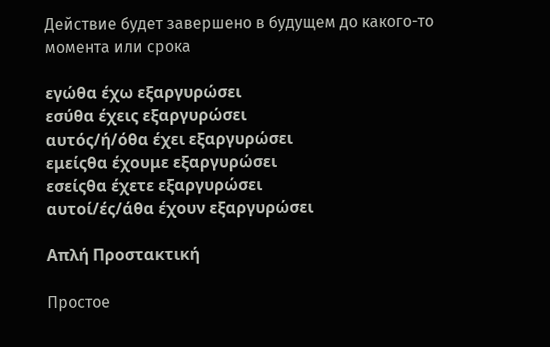Действие будет завершено в будущем до какого-то момента или срока

εγώθα έχω εξαργυρώσει
εσύθα έχεις εξαργυρώσει
αυτός/ή/όθα έχει εξαργυρώσει
εμείςθα έχουμε εξαργυρώσει
εσείςθα έχετε εξαργυρώσει
αυτοί/ές/άθα έχουν εξαργυρώσει

Απλή Προστακτική

Простое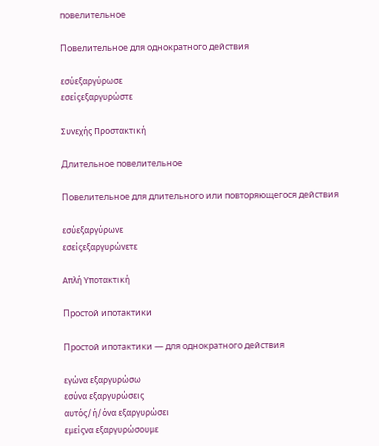повелительное

Повелительное для однократного действия

εσύεξαργύρωσε
εσείςεξαργυρώστε

Συνεχής Προστακτική

Длительное повелительное

Повелительное для длительного или повторяющегося действия

εσύεξαργύρωνε
εσείςεξαργυρώνετε

Απλή Υποτακτική

Простой ипотактики

Простой ипотактики — для однократного действия

εγώνα εξαργυρώσω
εσύνα εξαργυρώσεις
αυτός/ή/όνα εξαργυρώσει
εμείςνα εξαργυρώσουμε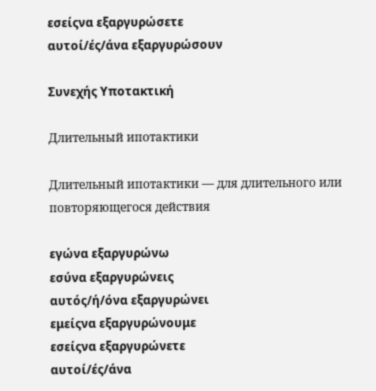εσείςνα εξαργυρώσετε
αυτοί/ές/άνα εξαργυρώσουν

Συνεχής Υποτακτική

Длительный ипотактики

Длительный ипотактики — для длительного или повторяющегося действия

εγώνα εξαργυρώνω
εσύνα εξαργυρώνεις
αυτός/ή/όνα εξαργυρώνει
εμείςνα εξαργυρώνουμε
εσείςνα εξαργυρώνετε
αυτοί/ές/άνα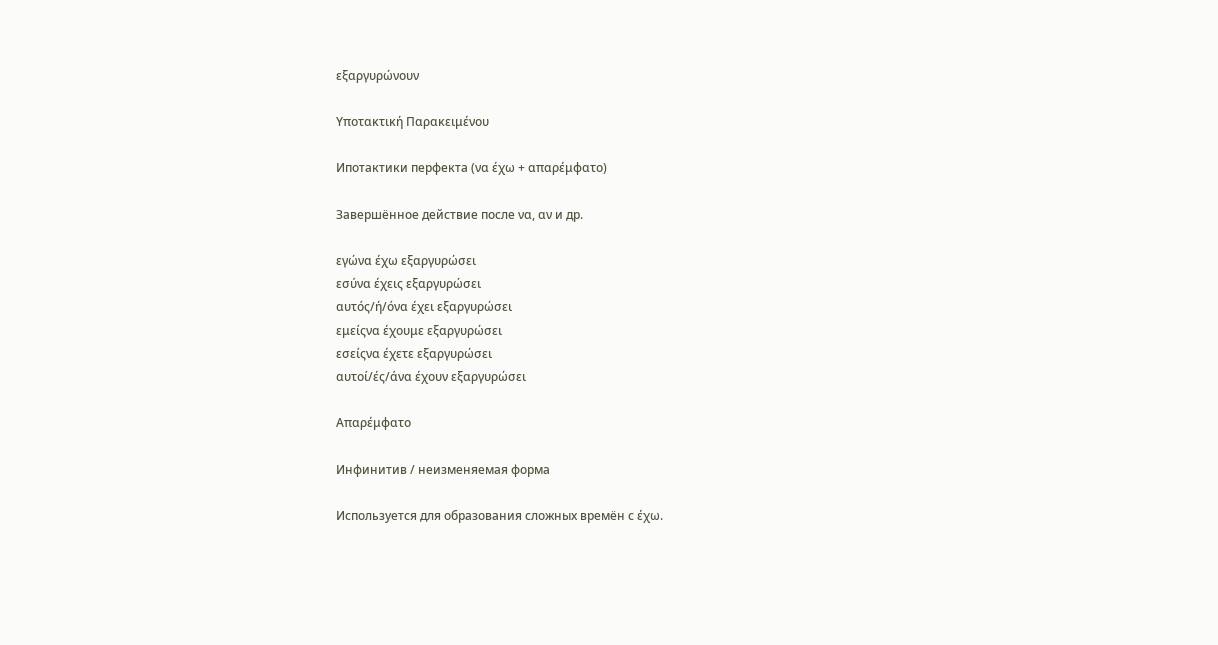εξαργυρώνουν

Υποτακτική Παρακειμένου

Ипотактики перфекта (να έχω + απαρέμφατο)

Завершённое действие после να, αν и др.

εγώνα έχω εξαργυρώσει
εσύνα έχεις εξαργυρώσει
αυτός/ή/όνα έχει εξαργυρώσει
εμείςνα έχουμε εξαργυρώσει
εσείςνα έχετε εξαργυρώσει
αυτοί/ές/άνα έχουν εξαργυρώσει

Απαρέμφατο

Инфинитив / неизменяемая форма

Используется для образования сложных времён с έχω.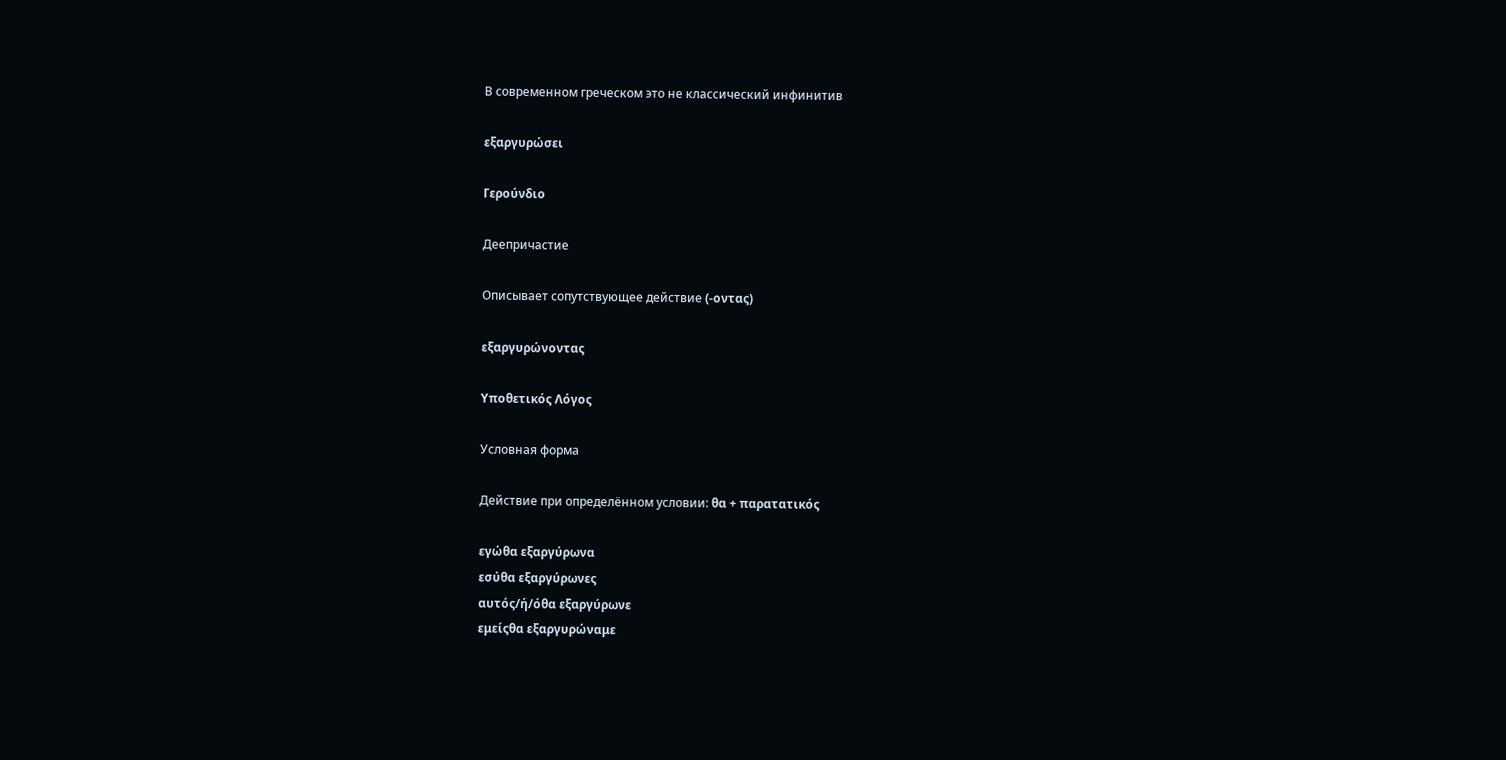В современном греческом это не классический инфинитив

εξαργυρώσει

Γερούνδιο

Деепричастие

Описывает сопутствующее действие (-οντας)

εξαργυρώνοντας

Υποθετικός Λόγος

Условная форма

Действие при определённом условии: θα + παρατατικός

εγώθα εξαργύρωνα
εσύθα εξαργύρωνες
αυτός/ή/όθα εξαργύρωνε
εμείςθα εξαργυρώναμε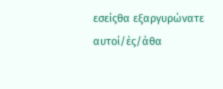εσείςθα εξαργυρώνατε
αυτοί/ές/άθα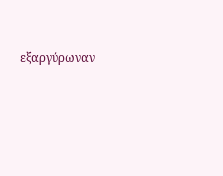εξαργύρωναν